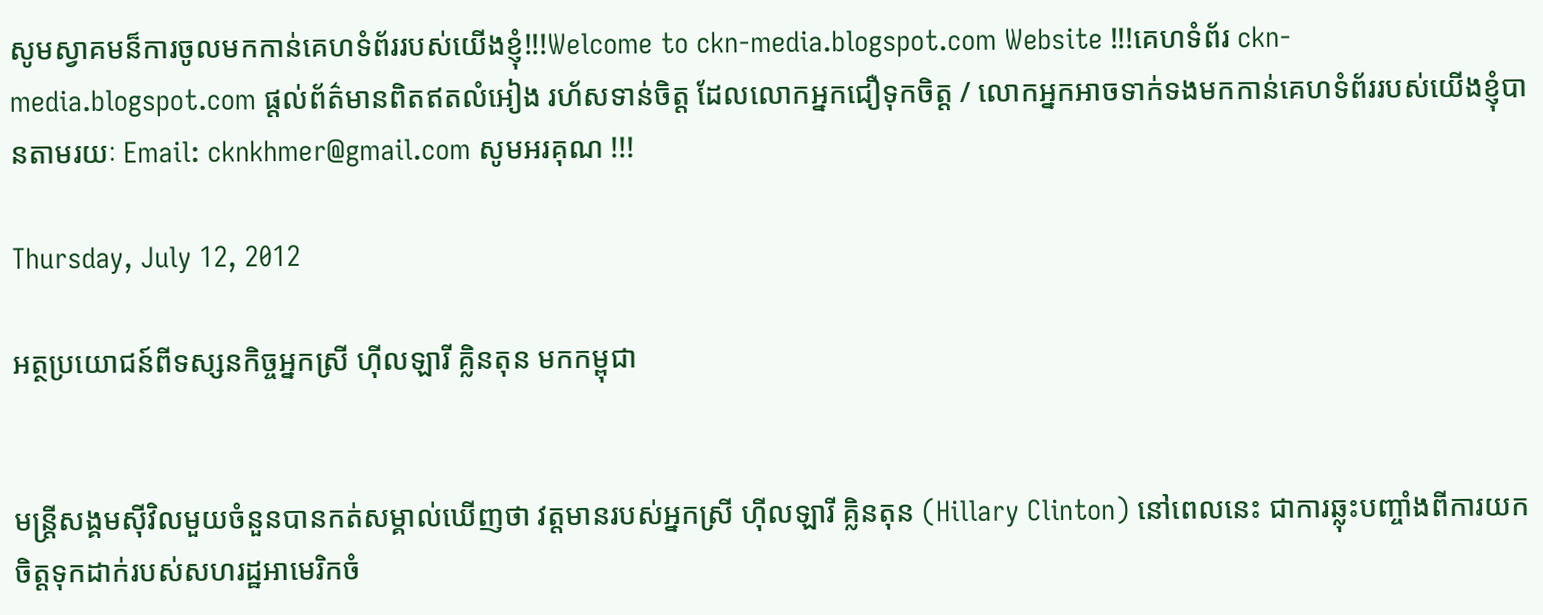សូមស្វាគមន៏ការចូលមកកាន់គេហទំព័ររបស់យើងខ្ញុំ!!!Welcome to ckn-media.blogspot.com Website !!!គេហទំព័រ ckn-media.blogspot.com ផ្តល់ព័ត៌មានពិតឥតលំអៀង រហ័សទាន់ចិត្ត ដែលលោកអ្នកជឿទុកចិត្ត / លោកអ្នកអាចទាក់ទងមកកាន់គេហទំព័ររបស់យើងខ្ញុំបានតាមរយៈ Email: cknkhmer@gmail.com សូមអរគុណ !!!

Thursday, July 12, 2012

អត្ថប្រយោជន៍ពីទស្សនកិច្ចអ្នកស្រី ហ៊ីលឡារី គ្លិនតុន មកកម្ពុជា


មន្ត្រីសង្គមស៊ីវិលមួយចំនួនបានកត់សម្គាល់ឃើញថា វត្តមានរបស់អ្នកស្រី ហ៊ីលឡារី គ្លិនតុន (Hillary Clinton) នៅពេលនេះ ជាការឆ្លុះបញ្ចាំងពីការយកចិត្តទុកដាក់របស់សហរដ្ឋអាមេរិកចំ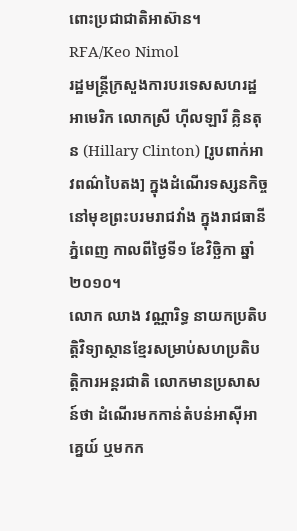ពោះប្រជាជាតិអាស៊ាន។
RFA/Keo Nimol
រដ្ឋមន្ត្រីក្រសួងការបរទេសសហរដ្ឋអាមេរិក លោកស្រី ហ៊ីលឡារី គ្លិនតុន (Hillary Clinton) [រូបពាក់អាវពណ៌បៃតង] ក្នុងដំណើរទស្សនកិច្ចនៅមុខព្រះបរមរាជវាំង ក្នុងរាជធានីភ្នំពេញ កាលពីថ្ងៃទី១ ខែវិច្ឆិកា ឆ្នាំ២០១០។
លោក ឈាង វណ្ណារិទ្ធ នាយកប្រតិបត្តិវិទ្យាស្ថានខ្មែរសម្រាប់សហប្រតិបត្តិការអន្តរជាតិ លោកមានប្រសាសន៍ថា ដំណើរមកកាន់តំបន់អាស៊ីអាគ្នេយ៍ ឬមកក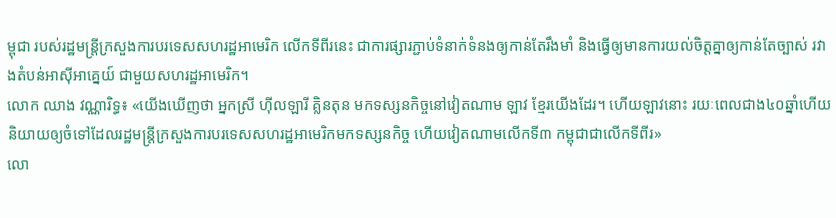ម្ពុជា របស់រដ្ឋមន្ត្រីក្រសួងការបរទេសសហរដ្ឋអាមេរិក លើកទីពីរនេះ ជាការផ្សារភ្ជាប់ទំនាក់ទំនងឲ្យកាន់តែរឹងមាំ និងធ្វើឲ្យមានការយល់ចិត្តគ្នាឲ្យកាន់តែច្បាស់ រវាងតំបន់អាស៊ីអាគ្នេយ៍ ជាមួយសហរដ្ឋអាមេរិក។
លោក ឈាង វណ្ណារិទ្ធ៖ «យើងឃើញថា អ្នកស្រី ហ៊ីលឡារី គ្លិនតុន មកទស្សនកិច្ចនៅវៀតណាម ឡាវ ខ្មែរយើងដែរ។ ហើយឡាវនោះ រយៈពេលជាង៤០ឆ្នាំហើយ និយាយឲ្យចំទៅដែលរដ្ឋមន្ត្រីក្រសួងការបរទេសសហរដ្ឋអាមេរិកមកទស្សនកិច្ច ហើយវៀតណាមលើកទី៣ កម្ពុជាជាលើកទីពីរ»
លោ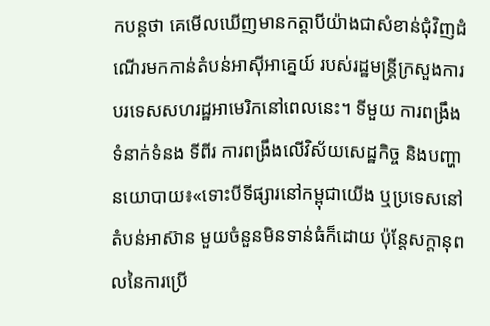កបន្តថា គេមើលឃើញមានកត្តាបីយ៉ាងជាសំខាន់ជុំវិញដំណើរមកកាន់តំបន់អាស៊ីអាគ្នេយ៍ របស់រដ្ឋមន្ត្រីក្រសួងការបរទេសសហរដ្ឋអាមេរិកនៅពេលនេះ។ ទីមួយ ការពង្រឹងទំនាក់ទំនង ទីពីរ ការពង្រឹងលើវិស័យសេដ្ឋកិច្ច និងបញ្ហានយោបាយ៖«ទោះបីទីផ្សារនៅកម្ពុជាយើង ឬប្រទេសនៅតំបន់អាស៊ាន មួយចំនួនមិនទាន់ធំក៏ដោយ ប៉ុន្តែសក្ដានុពលនៃការប្រើ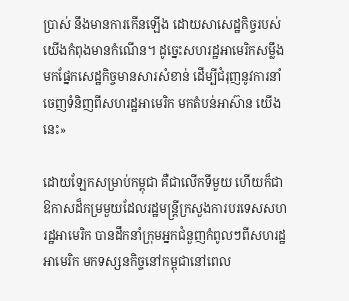ប្រាស់ នឹងមានការកើនឡើង ដោយសាសេដ្ឋកិច្ចរបស់យើងកំពុងមានកំណើន។ ដូច្នេះសហរដ្ឋអាមេរិកសម្លឹងមកផ្នែកសេដ្ឋកិច្ចមានសារសំខាន់ ដើម្បីជំរុញនូវការនាំចេញទំនិញពីសហរដ្ឋអាមេរិក មកតំបន់អាស៊ាន យើងនេះ»

ដោយឡែកសម្រាប់កម្ពុជា គឺជាលើកទីមួយ ហើយក៏ជាឱកាសដ៏កម្រមួយដែលរដ្ឋមន្ត្រីក្រសួងការបរទេសសហរដ្ឋអាមេរិក បានដឹកនាំក្រុមអ្នកជំនួញកំពូលៗពីសហរដ្ឋអាមេរិក មកទស្សនកិច្ចនៅកម្ពុជានៅពេល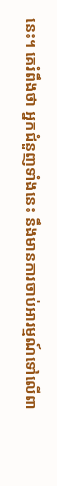នេះ។ គេរំពឹងថា អ្នកជំនួញទាំងនេះ នឹងមានការចាប់អារម្មណ៍ទៅលើពា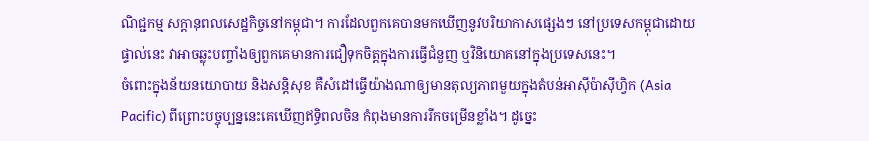ណិជ្ជកម្ម សក្ដានុពលសេដ្ឋកិច្ចនៅកម្ពុជា។ ការដែលពួកគេបានមកឃើញនូវបរិយាកាសផ្សេងៗ នៅប្រទេសកម្ពុជាដោយផ្ទាល់នេះ វាអាចឆ្លុះបញ្ចាំងឲ្យពួកគេមានការជឿទុកចិត្តក្នុងការធ្វើជំនួញ ឬវិនិយោគនៅក្នុងប្រទេសនេះ។
ចំពោះក្នុងន័យនយោបាយ និងសន្តិសុខ គឺសំដៅធ្វើយ៉ាងណាឲ្យមានតុល្យភាពមួយក្នុងតំបន់អាស៊ីប៉ាស៊ីហ្វិក (Asia Pacific) ពីព្រោះបច្ចុប្បន្ននេះគេឃើញឥទ្ធិពលចិន កំពុងមានការរីកចម្រើនខ្លាំង។ ដូច្នេះ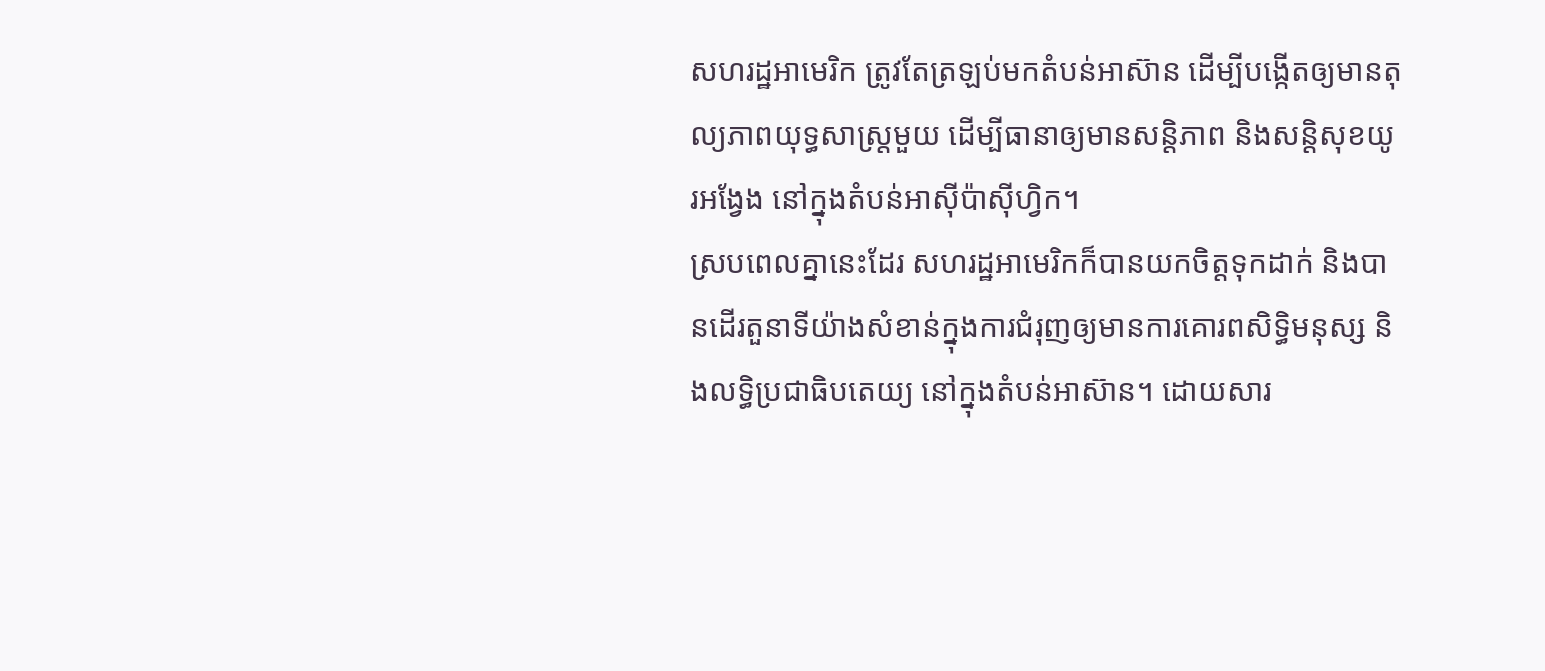សហរដ្ឋអាមេរិក ត្រូវតែត្រឡប់មកតំបន់អាស៊ាន ដើម្បីបង្កើតឲ្យមានតុល្យភាពយុទ្ធសាស្ត្រមួយ ដើម្បីធានាឲ្យមានសន្តិភាព និងសន្តិសុខយូរអង្វែង នៅក្នុងតំបន់អាស៊ីប៉ាស៊ីហ្វិក។
ស្របពេលគ្នានេះដែរ សហរដ្ឋអាមេរិកក៏បានយកចិត្តទុកដាក់ និងបានដើរតួនាទីយ៉ាងសំខាន់ក្នុងការជំរុញឲ្យមានការគោរពសិទ្ធិមនុស្ស និងលទ្ធិប្រជាធិបតេយ្យ នៅក្នុងតំបន់អាស៊ាន។ ដោយសារ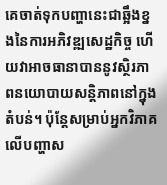គេចាត់ទុកបញ្ហានេះជាឆ្អឹងខ្នងនៃការអភិវឌ្ឍសេដ្ឋកិច្ច ហើយវាអាចធានាបាននូវស្ថិរភាពនយោបាយសន្តិភាពនៅក្នុងតំបន់។ ប៉ុន្តែសម្រាប់អ្នកវិភាគលើបញ្ហាស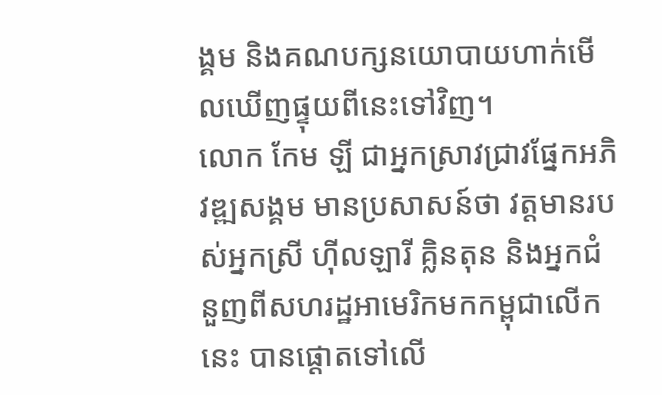ង្គម និងគណបក្សនយោបាយហាក់មើលឃើញផ្ទុយពីនេះទៅវិញ។
លោក កែម ឡី ជាអ្នកស្រាវជ្រាវផ្នែកអភិវឌ្ឍសង្គម មានប្រសាសន៍ថា វត្តមានរបស់អ្នកស្រី ហ៊ីលឡារី គ្លិនតុន និងអ្នកជំនួញពីសហរដ្ឋអាមេរិកមកកម្ពុជាលើកនេះ បានផ្ដោតទៅលើ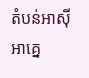តំបន់អាស៊ីអាគ្នេ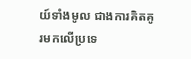យ៍ទាំងមូល ជាងការគិតគូរមកលើប្រទេ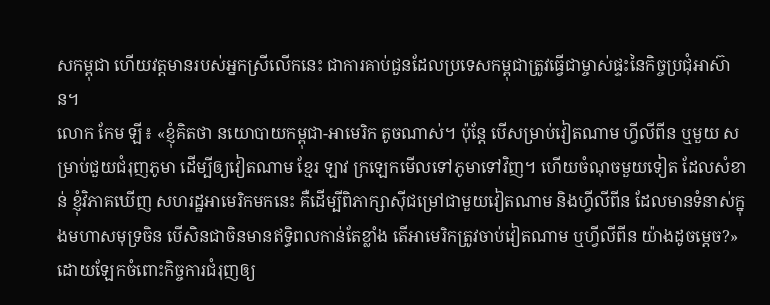សកម្ពុជា ហើយវត្តមានរបស់អ្នកស្រីលើកនេះ ជាការគាប់ជួនដែលប្រទេសកម្ពុជាត្រូវធ្វើជាម្ចាស់ផ្ទះនៃកិច្ចប្រជុំអាស៊ាន។
លោក កែម ឡី៖ «ខ្ញុំគិតថា នយោបាយកម្ពុជា-អាមេរិក តូចណាស់។ ប៉ុន្តែ បើសម្រាប់វៀតណាម ហ្វីលីពីន ឬមួយ សម្រាប់ជួយជំរុញភូមា ដើម្បីឲ្យវៀតណាម ខ្មែរ ឡាវ ក្រឡេកមើលទៅភូមាទៅវិញ។ ហើយចំណុចមួយទៀត ដែលសំខាន់ ខ្ញុំវិភាគឃើញ សហរដ្ឋអាមេរិកមកនេះ គឺដើម្បីពិភាក្សាស៊ីជម្រៅជាមួយវៀតណាម និងហ្វីលីពីន ដែលមានទំនាស់ក្នុងមហាសមុទ្រចិន បើសិនជាចិនមានឥទ្ធិពលកាន់តែខ្លាំង តើអាមេរិកត្រូវចាប់វៀតណាម ឬហ្វីលីពីន យ៉ាងដូចម្តេច?»
ដោយឡែកចំពោះកិច្ចការជំរុញឲ្យ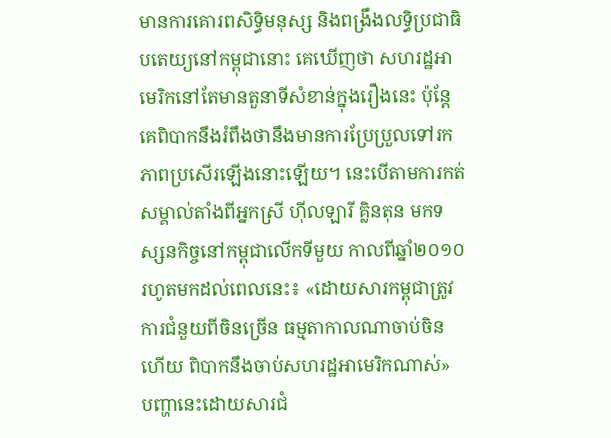មានការគោរពសិទ្ធិមនុស្ស និងពង្រឹងលទ្ធិប្រជាធិបតេយ្យនៅកម្ពុជានោះ គេឃើញថា សហរដ្ឋអាមេរិកនៅតែមានតួនាទីសំខាន់ក្នុងរឿងនេះ ប៉ុន្តែគេពិបាកនឹងរំពឹងថានឹងមានការប្រែប្រួលទៅរកភាពប្រសើរឡើងនោះឡើយ។ នេះបើតាមការកត់សម្គាល់តាំងពីអ្នកស្រី ហ៊ីលឡារី គ្លិនតុន មកទស្សនកិច្ចនៅកម្ពុជាលើកទីមួយ កាលពីឆ្នាំ២០១០ រហូតមកដល់ពេលនេះ៖ «ដោយសារកម្ពុជាត្រូវការជំនួយពីចិនច្រើន ធម្មតាកាលណាចាប់ចិនហើយ ពិបាកនឹងចាប់សហរដ្ឋអាមេរិកណាស់»
បញ្ហានេះដោយសារជំ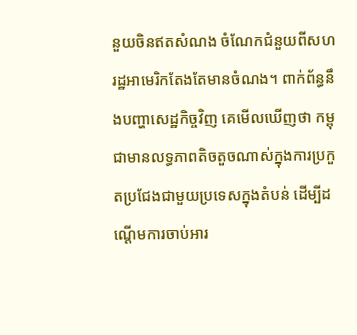នួយចិនឥតសំណង ចំណែកជំនួយពីសហរដ្ឋអាមេរិកតែងតែមានចំណង។ ពាក់ព័ន្ធនឹងបញ្ហាសេដ្ឋកិច្ចវិញ គេមើលឃើញថា កម្ពុជាមានលទ្ធភាពតិចតួចណាស់ក្នុងការប្រកួតប្រជែងជាមួយប្រទេសក្នុងតំបន់ ដើម្បីដណ្ដើមការចាប់អារ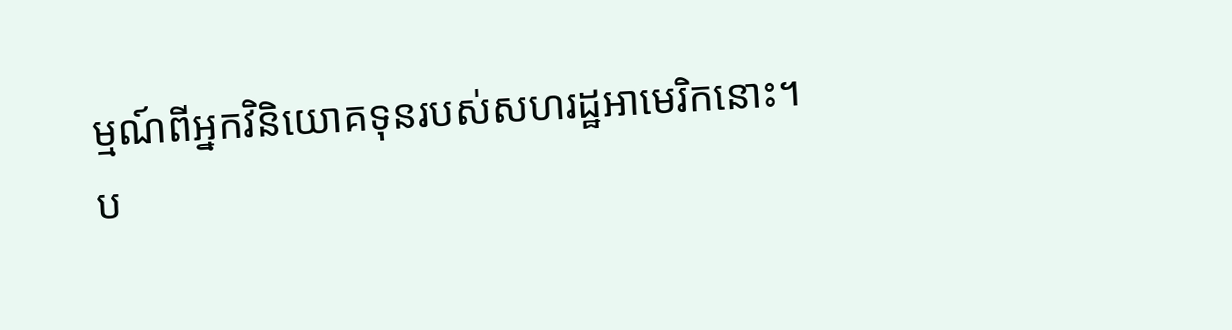ម្មណ៍ពីអ្នកវិនិយោគទុនរបស់សហរដ្ឋអាមេរិកនោះ។
ប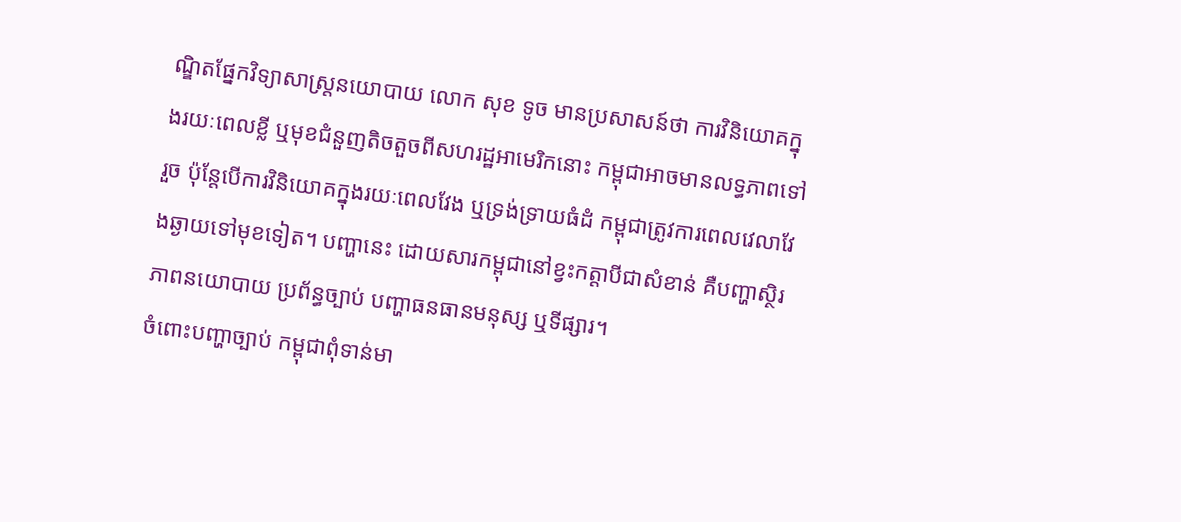ណ្ឌិតផ្នែកវិទ្យាសាស្ត្រនយោបាយ លោក សុខ ទូច មានប្រសាសន៍ថា ការវិនិយោគក្នុងរយៈពេលខ្លី ឬមុខជំនួញតិចតួចពីសហរដ្ឋអាមេរិកនោះ កម្ពុជាអាចមានលទ្ធភាពទៅរួច ប៉ុន្តែបើការវិនិយោគក្នុងរយៈពេលវែង ឬទ្រង់ទ្រាយធំដំ កម្ពុជាត្រូវការពេលវេលាវែងឆ្ងាយទៅមុខទៀត។ បញ្ហានេះ ដោយសារកម្ពុជានៅខ្វះកត្តាបីជាសំខាន់ គឺបញ្ហាស្ថិរភាពនយោបាយ ប្រព័ន្ធច្បាប់ បញ្ហាធនធានមនុស្ស ឬទីផ្សារ។
ចំពោះបញ្ហាច្បាប់ កម្ពុជាពុំទាន់មា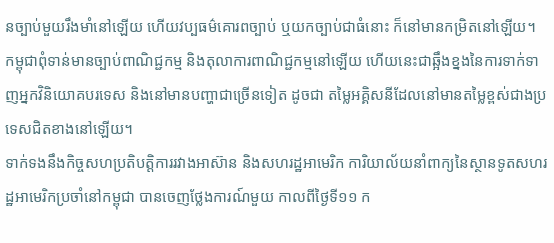នច្បាប់មួយរឹងមាំនៅឡើយ ហើយវប្បធម៌គោរពច្បាប់ ឬយកច្បាប់ជាធំនោះ ក៏នៅមានកម្រិតនៅឡើយ។ កម្ពុជាពុំទាន់មានច្បាប់ពាណិជ្ជកម្ម និងតុលាការពាណិជ្ជកម្មនៅឡើយ ហើយនេះជាឆ្អឹងខ្នងនៃការទាក់ទាញអ្នកវិនិយោគបរទេស និងនៅមានបញ្ហាជាច្រើនទៀត ដូចជា តម្លៃអគ្គិសនីដែលនៅមានតម្លៃខ្ពស់ជាងប្រទេសជិតខាងនៅឡើយ។
ទាក់ទងនឹងកិច្ចសហប្រតិបត្តិការរវាងអាស៊ាន និងសហរដ្ឋអាមេរិក ការិយាល័យនាំពាក្យនៃស្ថានទូតសហរដ្ឋអាមេរិកប្រចាំនៅកម្ពុជា បានចេញថ្លែងការណ៍មួយ កាលពីថ្ងៃទី១១ ក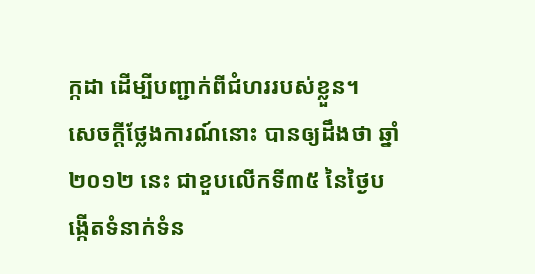ក្កដា ដើម្បីបញ្ជាក់ពីជំហររបស់ខ្លួន។
សេចក្ដីថ្លែងការណ៍នោះ បានឲ្យដឹងថា ឆ្នាំ២០១២ នេះ ជាខួបលើកទី៣៥ នៃថ្ងៃបង្កើតទំនាក់ទំន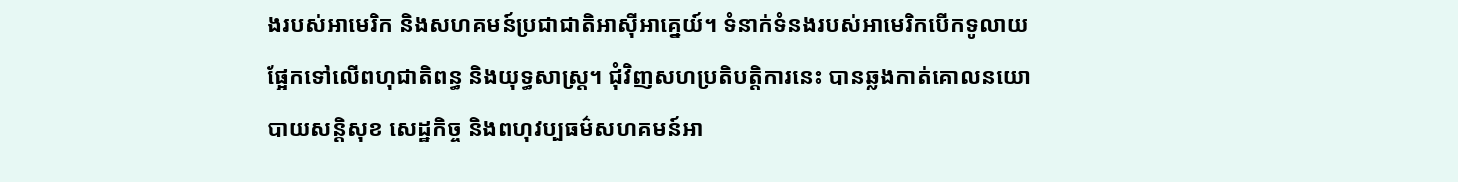ងរបស់អាមេរិក និងសហគមន៍ប្រជាជាតិអាស៊ីអាគ្នេយ៍។ ទំនាក់ទំនងរបស់អាមេរិកបើកទូលាយផ្អែកទៅលើពហុជាតិពន្ធ និងយុទ្ធសាស្ត្រ។ ជុំវិញសហប្រតិបត្តិការនេះ បានឆ្លងកាត់គោលនយោបាយសន្តិសុខ សេដ្ឋកិច្ច និងពហុវប្បធម៌សហគមន៍អា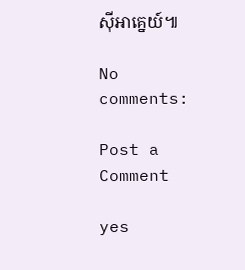ស៊ីអាគ្នេយ៍៕

No comments:

Post a Comment

yes